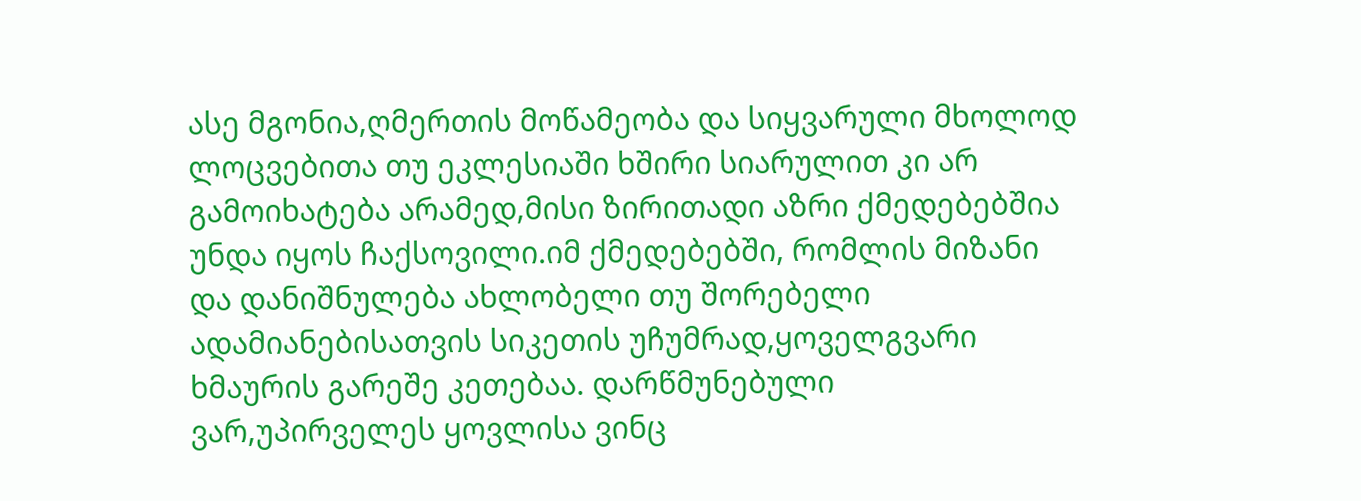ასე მგონია,ღმერთის მოწამეობა და სიყვარული მხოლოდ ლოცვებითა თუ ეკლესიაში ხშირი სიარულით კი არ გამოიხატება არამედ,მისი ზირითადი აზრი ქმედებებშია უნდა იყოს ჩაქსოვილი.იმ ქმედებებში, რომლის მიზანი და დანიშნულება ახლობელი თუ შორებელი ადამიანებისათვის სიკეთის უჩუმრად,ყოველგვარი ხმაურის გარეშე კეთებაა. დარწმუნებული ვარ,უპირველეს ყოვლისა ვინც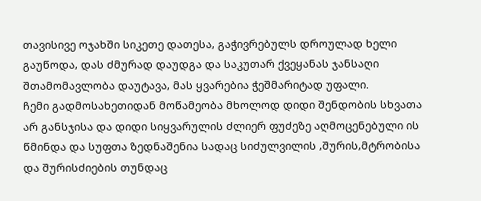თავისივე ოჯახში სიკეთე დათესა, გაჭივრებულს დროულად ხელი გაუწოდა, დას ძმურად დაუდგა და საკუთარ ქვეყანას ჯანსაღი შთამომავლობა დაუტავა, მას ყვარებია ჭეშმარიტად უფალი.
ჩემი გადმოსახეთიდან მოწამეობა მხოლოდ დიდი შენდობის სხვათა არ განსჯისა და დიდი სიყვარულის ძლიერ ფუძეზე აღმოცენებული ის წმინდა და სუფთა ზედნაშენია სადაც სიძულვილის ,შურის,მტრობისა და შურისძიების თუნდაც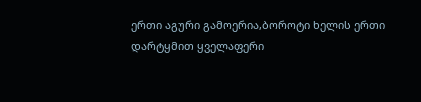ერთი აგური გამოერია,ბოროტი ხელის ერთი დარტყმით ყველაფერი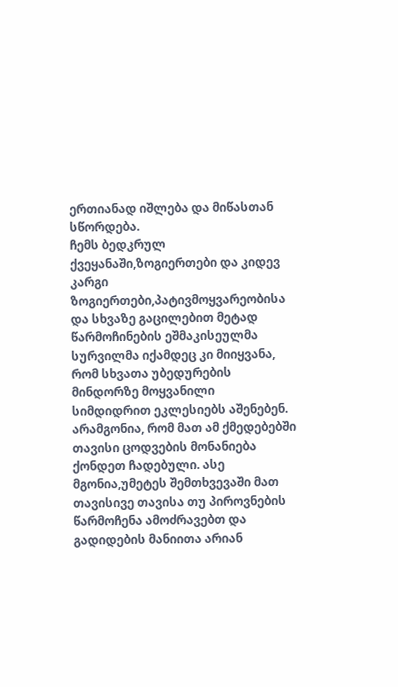ერთიანად იშლება და მიწასთან სწორდება.
ჩემს ბედკრულ ქვეყანაში,ზოგიერთები და კიდევ კარგი ზოგიერთები,პატივმოყვარეობისა და სხვაზე გაცილებით მეტად წარმოჩინების ეშმაკისეულმა სურვილმა იქამდეც კი მიიყვანა, რომ სხვათა უბედურების მინდორზე მოყვანილი სიმდიდრით ეკლესიებს აშენებენ. არამგონია, რომ მათ ამ ქმედებებში თავისი ცოდვების მონანიება ქონდეთ ჩადებული. ასე მგონია,უმეტეს შემთხვევაში მათ თავისივე თავისა თუ პიროვნების წარმოჩენა ამოძრავებთ და გადიდების მანიითა არიან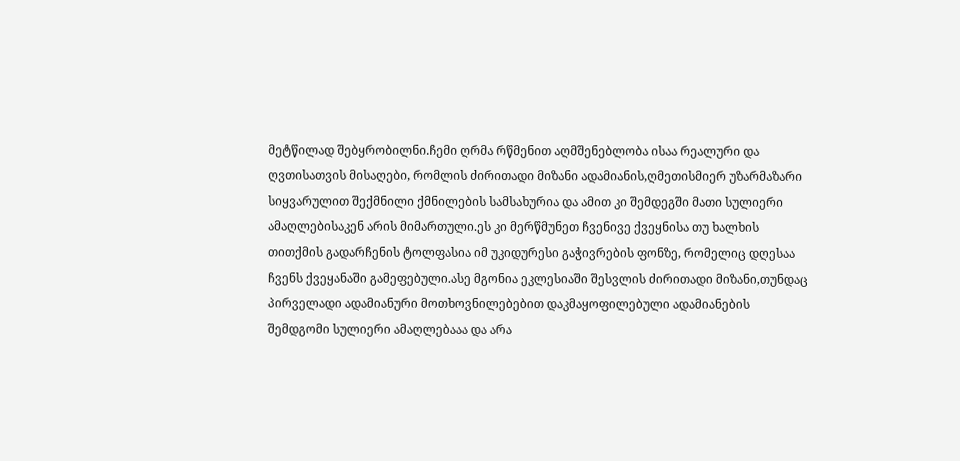მეტწილად შებყრობილნი.ჩემი ღრმა რწმენით აღმშენებლობა ისაა რეალური და ღვთისათვის მისაღები, რომლის ძირითადი მიზანი ადამიანის,ღმეთისმიერ უზარმაზარი სიყვარულით შექმნილი ქმნილების სამსახურია და ამით კი შემდეგში მათი სულიერი ამაღლებისაკენ არის მიმართული.ეს კი მერწმუნეთ ჩვენივე ქვეყნისა თუ ხალხის თითქმის გადარჩენის ტოლფასია იმ უკიდურესი გაჭივრების ფონზე, რომელიც დღესაა ჩვენს ქვეყანაში გამეფებული.ასე მგონია ეკლესიაში შესვლის ძირითადი მიზანი,თუნდაც პირველადი ადამიანური მოთხოვნილებებით დაკმაყოფილებული ადამიანების შემდგომი სულიერი ამაღლებააა და არა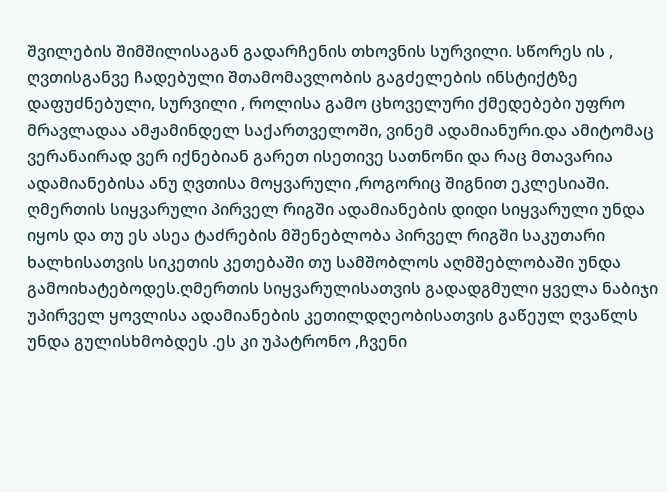შვილების შიმშილისაგან გადარჩენის თხოვნის სურვილი. სწორეს ის , ღვთისგანვე ჩადებული შთამომავლობის გაგძელების ინსტიქტზე დაფუძნებული, სურვილი , როლისა გამო ცხოველური ქმედებები უფრო მრავლადაა ამჟამინდელ საქართველოში, ვინემ ადამიანური.და ამიტომაც ვერანაირად ვერ იქნებიან გარეთ ისეთივე სათნონი და რაც მთავარია ადამიანებისა ანუ ღვთისა მოყვარული ,როგორიც შიგნით ეკლესიაში.
ღმერთის სიყვარული პირველ რიგში ადამიანების დიდი სიყვარული უნდა იყოს და თუ ეს ასეა ტაძრების მშენებლობა პირველ რიგში საკუთარი ხალხისათვის სიკეთის კეთებაში თუ სამშობლოს აღმშებლობაში უნდა გამოიხატებოდეს.ღმერთის სიყვარულისათვის გადადგმული ყველა ნაბიჯი უპირველ ყოვლისა ადამიანების კეთილდღეობისათვის გაწეულ ღვაწლს უნდა გულისხმობდეს .ეს კი უპატრონო ,ჩვენი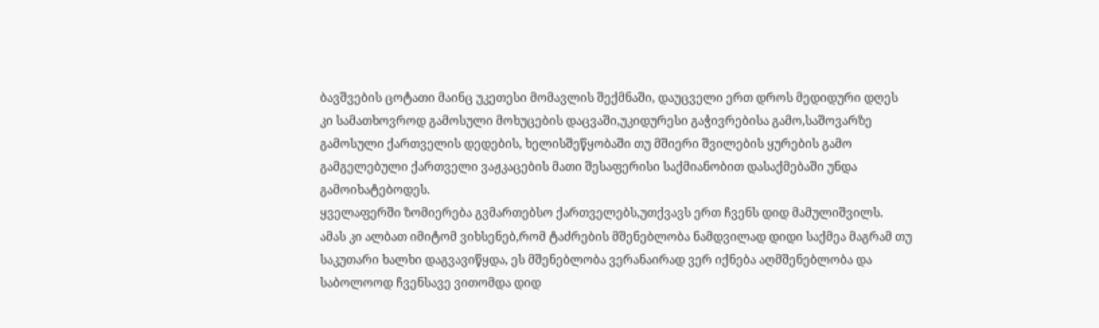ბავშვების ცოტათი მაინც უკეთესი მომავლის შექმნაში, დაუცველი ერთ დროს მედიდური დღეს კი სამათხოვროდ გამოსული მოხუცების დაცვაში,უკიდურესი გაჭივრებისა გამო,საშოვარზე გამოსული ქართველის დედების, ხელისშეწყობაში თუ მშიერი შვილების ყურების გამო გამგელებული ქართველი ვაჟკაცების მათი შესაფერისი საქმიანობით დასაქმებაში უნდა გამოიხატებოდეს.
ყველაფერში ზომიერება გვმართებსო ქართველებს,უთქვავს ერთ ჩვენს დიდ მამულიშვილს.
ამას კი ალბათ იმიტომ ვიხსენებ,რომ ტაძრების მშენებლობა ნამდვილად დიდი საქმეა მაგრამ თუ საკუთარი ხალხი დაგვავიწყდა, ეს მშენებლობა ვერანაირად ვერ იქნება აღმშენებლობა და საბოლოოდ ჩვენსავე ვითომდა დიდ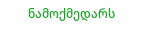ნამოქმედარს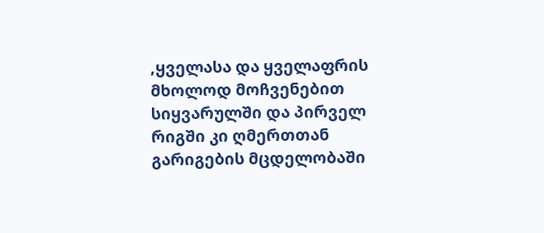,ყველასა და ყველაფრის მხოლოდ მოჩვენებით სიყვარულში და პირველ რიგში კი ღმერთთან გარიგების მცდელობაში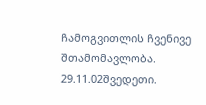ჩამოგვითლის ჩვენივე შთამომავლობა.
29.11.02შვედეთი.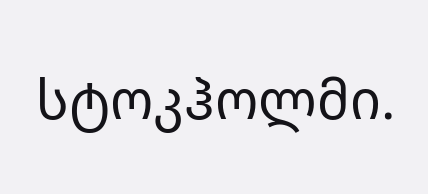სტოკჰოლმი.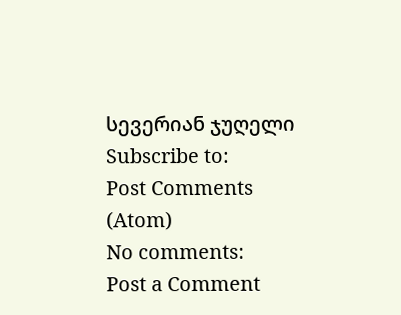სევერიან ჯუღელი
Subscribe to:
Post Comments (Atom)
No comments:
Post a Comment